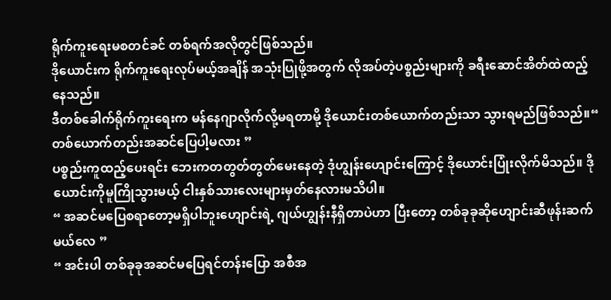ရိုက်ကူးရေးမစတင်ခင် တစ်ရက်အလိုတွင်ဖြစ်သည်။
ဒိုယောင်းက ရိုက်ကူးရေးလုပ်မယ့်အချိန် အသုံးပြုဖို့အတွက် လိုအပ်တဲ့ပစ္စည်းများကို ခရီးဆောင်အိတ်ထဲထည့်နေသည်။
ဒီတစ်ခေါက်ရိုက်ကူးရေးက မန်နေဂျာလိုက်လို့မရတာမို့ ဒိုယောင်းတစ်ယောက်တည်းသာ သွားရမည်ဖြစ်သည်။“ တစ်ယောက်တည်းအဆင်ပြေပါ့မလား ”
ပစ္စည်းကူထည့်ပေးရင်း ဘေးကတတွတ်တွတ်မေးနေတဲ့ ဒုံဟျွန်းဟျောင်းကြောင့် ဒိုယောင်းပြုံးလိုက်မိသည်။ ဒိုယောင်းကိုမူကြိုသွားမယ့် ငါးနှစ်သားလေးများမှတ်နေလားမသိပါ။
“ အဆင်မပြေစရာတော့မရှိပါဘူးဟျောင်းရဲ့ ဂျယ်ဟျွန်းနီရှိတာပဲဟာ ပြီးတော့ တစ်ခုခုဆိုဟျောင်းဆီဖုန်းဆက်မယ်လေ ”
“ အင်းပါ တစ်ခုခုအဆင်မပြေရင်တန်းပြော အစီအ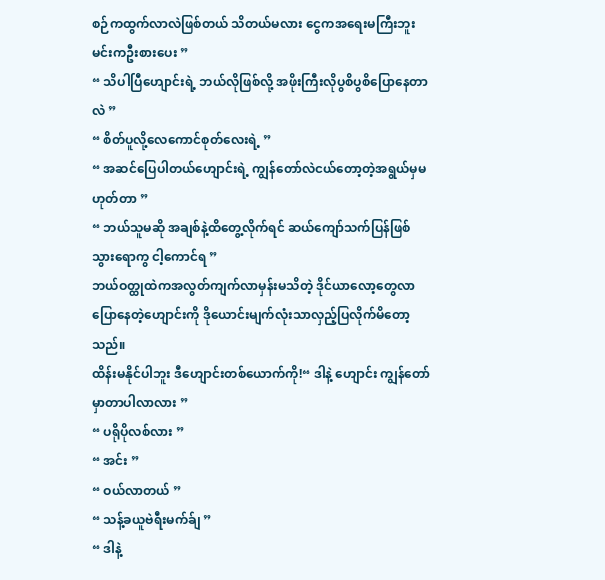စဉ်ကထွက်လာလဲဖြစ်တယ် သိတယ်မလား ငွေကအရေးမကြီးဘူး မင်းကဦးစားပေး ”
“ သိပါပြီဟျောင်းရဲ့ ဘယ်လိုဖြစ်လို့ အဖိုးကြီးလိုပွစိပွစိပြောနေတာလဲ ”
“ စိတ်ပူလို့လေကောင်စုတ်လေးရဲ့ ”
“ အဆင်ပြေပါတယ်ဟျောင်းရဲ့ ကျွန်တော်လဲငယ်တော့တဲ့အရွယ်မှမဟုတ်တာ ”
“ ဘယ်သူမဆို အချစ်နဲ့ထိတွေ့လိုက်ရင် ဆယ်ကျော်သက်ပြန်ဖြစ်သွားရောကွ ငါ့ကောင်ရ ”
ဘယ်ဝတ္ထုထဲကအလွတ်ကျက်လာမှန်းမသိတဲ့ ဒိုင်ယာလော့တွေလာပြောနေတဲ့ဟျောင်းကို ဒိုယောင်းမျက်လုံးသာလှည့်ပြလိုက်မိတော့သည်။
ထိန်းမနိုင်ပါဘူး ဒီဟျောင်းတစ်ယောက်ကို!“ ဒါနဲ့ ဟျောင်း ကျွန်တော်မှာတာပါလာလား ”
“ ပရိုပိုလစ်လား ”
“ အင်း ”
“ ဝယ်လာတယ် ”
“ သန့်ခယူဗဲရီးမက်ခ်ျ ”
“ ဒါနဲ့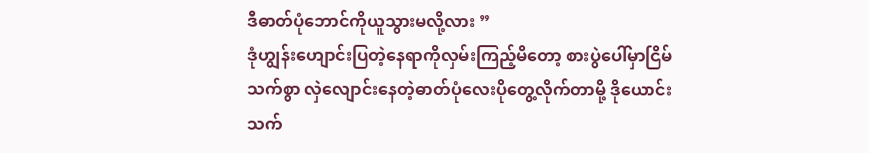ဒီဓာတ်ပုံဘောင်ကိုယူသွားမလို့လား ”
ဒုံဟျွန်းဟျောင်းပြတဲ့နေရာကိုလှမ်းကြည့်မိတော့ စားပွဲပေါ်မှာငြိမ်သက်စွာ လှဲလျောင်းနေတဲ့ဓာတ်ပုံလေးပိုတွေ့လိုက်တာမို့ ဒိုယောင်းသက်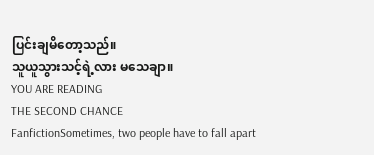ပြင်းချမိတော့သည်။
သူယူသွားသင့်ရဲ့လား မသေချာ။
YOU ARE READING
THE SECOND CHANCE
FanfictionSometimes, two people have to fall apart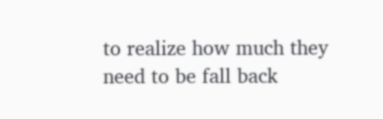to realize how much they need to be fall back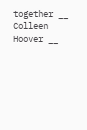together __ Colleen Hoover __